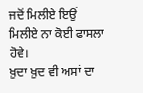ਜਦੋਂ ਮਿਲੀਏ ਇਉਂ ਮਿਲੀਏ ਨਾ ਕੋਈ ਫਾਸਲਾ ਹੋਵੇ।
ਖ਼ੁਦਾ ਖ਼ੁਦ ਵੀ ਅਸਾਂ ਦਾ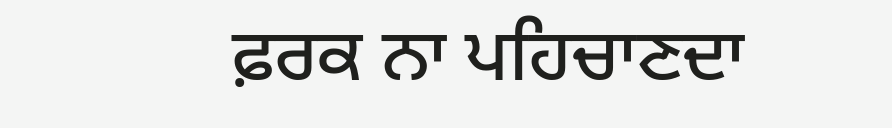ਫ਼ਰਕ ਨਾ ਪਹਿਚਾਣਦਾ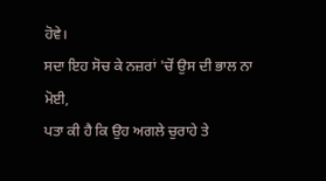ਹੋਵੇ।
ਸਦਾ ਇਹ ਸੋਚ ਕੇ ਨਜ਼ਰਾਂ 'ਚੋਂ ਉਸ ਦੀ ਭਾਲ ਨਾ ਮੋਈ,
ਪਤਾ ਕੀ ਹੈ ਕਿ ਉਹ ਅਗਲੇ ਚੁਰਾਹੇ ਤੇ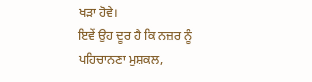ਖੜਾ ਹੋਵੇ।
ਇਵੇਂ ਉਹ ਦੂਰ ਹੈ ਕਿ ਨਜ਼ਰ ਨੂੰ ਪਹਿਚਾਨਣਾ ਮੁਸ਼ਕਲ,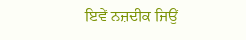ਇਵੇਂ ਨਜ਼ਦੀਕ ਜਿਉਂ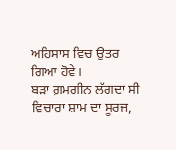ਅਹਿਸਾਸ ਵਿਚ ਉਤਰ ਗਿਆ ਹੋਵੇ।
ਬੜਾ ਗ਼ਮਗੀਨ ਲੱਗਦਾ ਸੀ ਵਿਚਾਰਾ ਸ਼ਾਮ ਦਾ ਸੂਰਜ,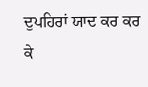ਦੁਪਹਿਰਾਂ ਯਾਦ ਕਰ ਕਰ ਕੇ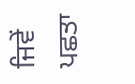ਜਿਵੇਂ ਪਛਤਾ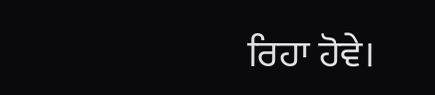ਰਿਹਾ ਹੋਵੇ।